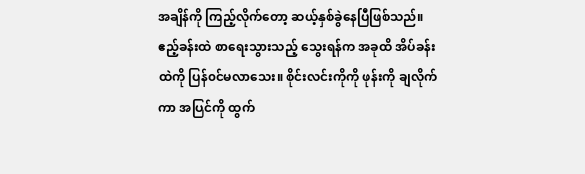အချိန်ကို ကြည့်လိုက်တော့ ဆယ့်နှစ်ခွဲနေပြီဖြစ်သည်။ ဧည့်ခန်းထဲ စာရေးသွားသည့် သွေးရန်က အခုထိ အိပ်ခန်းထဲကို ပြန်၀င်မလာသေး။ စိုင်းလင်းကိုကို ဖုန်းကို ချလိုက်ကာ အပြင်ကို ထွက်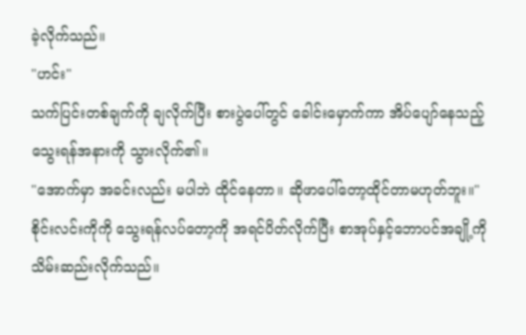ခဲ့လိုက်သည်။
"ဟင်း"
သက်ပြင်းတစ်ချက်ကို ချလိုက်ပြီး စားပွဲပေါ်တွင် ခေါင်းမှောက်ကာ အိပ်ပျော်နေသည့် သွေးရန်အနားကို သွားလိုက်၏။
"အောက်မှာ အခင်းလည်း မပါဘဲ ထိုင်နေတာ။ ဆိုဖာပေါ်တော့ထိုင်တာမဟုတ်ဘူး။"
စိုင်းလင်းကိုကို သွေးရန်လပ်တော့ကို အရင်ပိတ်လိုက်ပြီး စာအုပ်နှင့်ဘောပင်အချို့ကို သိမ်းဆည်းလိုက်သည်။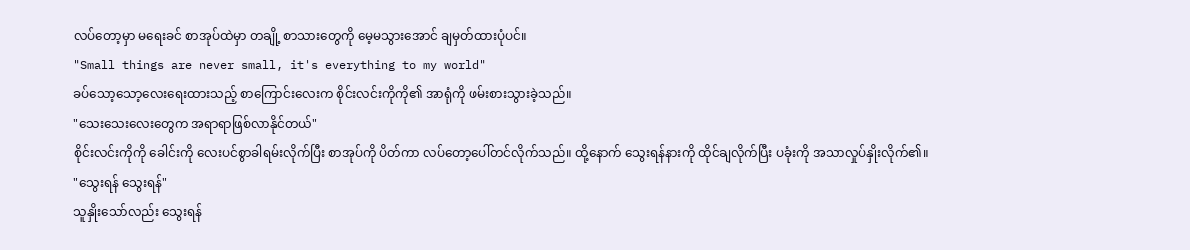လပ်တော့မှာ မရေးခင် စာအုပ်ထဲမှာ တချို့ စာသားတွေကို မေ့မသွားအောင် ချမှတ်ထားပုံပင်။
"Small things are never small, it's everything to my world"
ခပ်သော့သော့လေးရေးထားသည့် စာကြောင်းလေးက စိုင်းလင်းကိုကို၏ အာရုံကို ဖမ်းစားသွားခဲ့သည်။
"သေးသေးလေးတွေက အရာရာဖြစ်လာနိုင်တယ်"
စိုင်းလင်းကိုကို ခေါင်းကို လေးပင်စွာခါရမ်းလိုက်ပြီး စာအုပ်ကို ပိတ်ကာ လပ်တော့ပေါ်တင်လိုက်သည်။ ထို့နောက် သွေးရန်နားကို ထိုင်ချလိုက်ပြီး ပခုံးကို အသာလှုပ်နှိုးလိုက်၏။
"သွေးရန် သွေးရန်"
သူနှိုးသော်လည်း သွေးရန်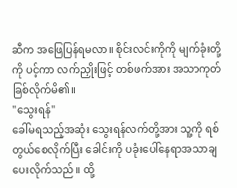ဆီက အဖြေပြန်ရမလာ။ စိုင်းလင်းကိုကို မျက်ခုံးတို့ကို ပင့်ကာ လက်ညှိုးဖြင့် တစ်ဖက်အား အသာကုတ်ခြစ်လိုက်မိ၏။
"သွေးရန်"
ခေါ်မရသည့်အဆုံး သွေးရန်လက်တို့အား သူ့ကို ရစ်တွယ်စေလိုက်ပြီး ခေါင်းကို ပခုံးပေါ်နေရာအသာချပေးလိုက်သည်။ ထို့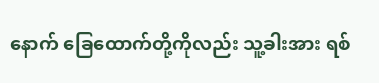နောက် ခြေထောက်တို့ကိုလည်း သူ့ခါးအား ရစ်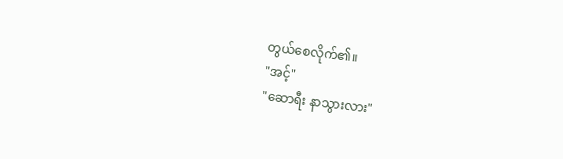တွယ်စေလိုက်၏။
"အင့်"
"ဆောရီး နာသွားလား"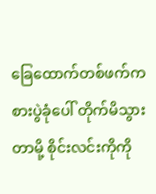ခြေထောက်တစ်ဖက်က စားပွဲခုံပေါ် တိုက်မိသွားတာမို့ စိုင်းလင်းကိုကို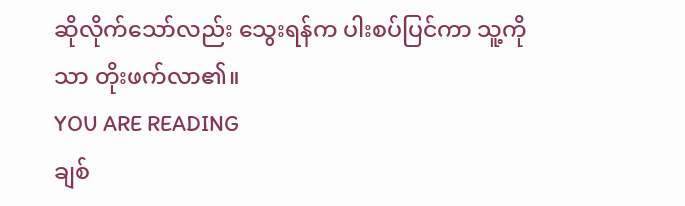ဆိုလိုက်သော်လည်း သွေးရန်က ပါးစပ်ပြင်ကာ သူ့ကိုသာ တိုးဖက်လာ၏။
YOU ARE READING
ချစ်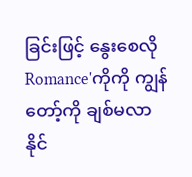ခြင်းဖြင့် နွေးစေလို
Romance'ကိုကို ကျွန်တော့်ကို ချစ်မလာနိုင်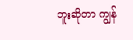ဘူးဆိုတာ ကျွန်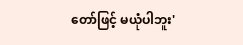တော်ဖြင့် မယုံပါဘူး'